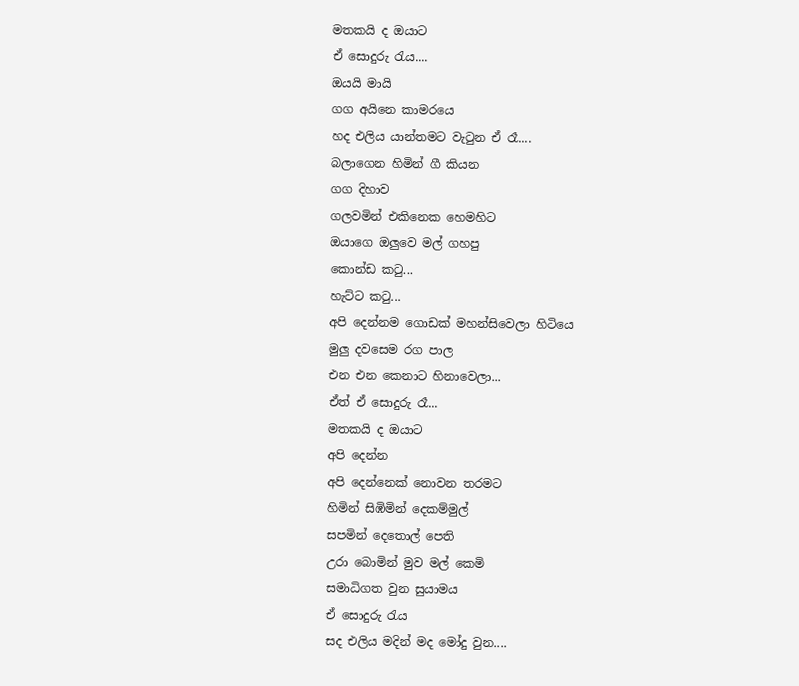මතකයි ද ඔයාට
ඒ සොදුරු රැය....
ඔයයි මායි
ගග අයිනෙ කාමරයෙ
හද එලිය යාන්තමට වැටුන ඒ රෑ....
බලාගෙන හිමින් ගී කියන
ගග දිහාව
ගලවමින් එකිනෙක හෙමහිට
ඔයාගෙ ඔලුවෙ මල් ගහපු
කොන්ඩ කටු...
හැට්ට කටු...
අපි දෙන්නම ගොඩක් මහන්සිවෙලා හිටියෙ
මුලු දවසෙම රග පාල
එන එන කෙනාට හිනාවෙලා...
ඒත් ඒ සොදුරු රෑ...
මතකයි ද ඔයාට
අපි දෙන්න
අපි දෙන්නෙක් නොවන තරමට
හිමින් සිඹිමින් දෙකම්මුල්
සපමින් දෙතොල් පෙති
උරා බොමින් මුව මල් කෙමි
සමාධිගත වුන සුයාමය
ඒ සොදුරු රැය
සද එලිය මදින් මද මෝදු වුන....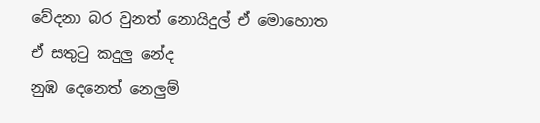වේදනා බර වුනත් නොයිදුල් ඒ මොහොත
ඒ සතුටු කදුලු නේද
නුඹ දෙනෙත් නෙලුම්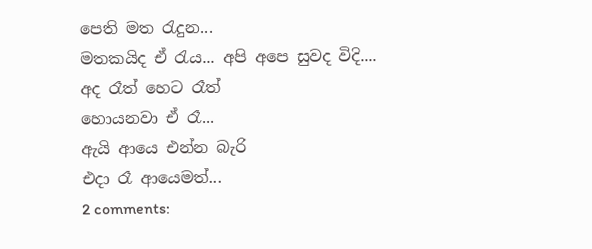පෙති මත රැදුන...
මතකයිද ඒ රැය... අපි අපෙ සුවද විදි....
අද රෑත් හෙට රෑත්
හොයනවා ඒ රෑ...
ඇයි ආයෙ එන්න බැරි
එදා රෑ ආයෙමත්...
2 comments: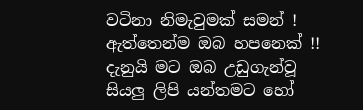වටිනා නිමැවුමක් සමන් ! ඇත්තෙන්ම ඔබ හපනෙක් !! දැනුයි මට ඔබ උඩුගැන්වූ සියලු ලිපි යන්තමට හෝ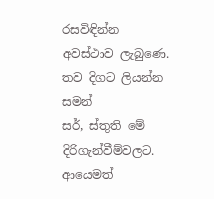රසවිඳින්න අවස්ථාව ලැබුණෙ. තව දිගට ලියන්න සමන්
සර්, ස්තුති මේ දිරිගැන්වීම්වලට. ආයෙමත්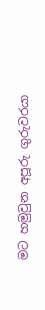මට හමුවුන අපූරු ගුරුවරයා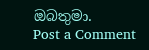ඔබතුමා.
Post a Comment